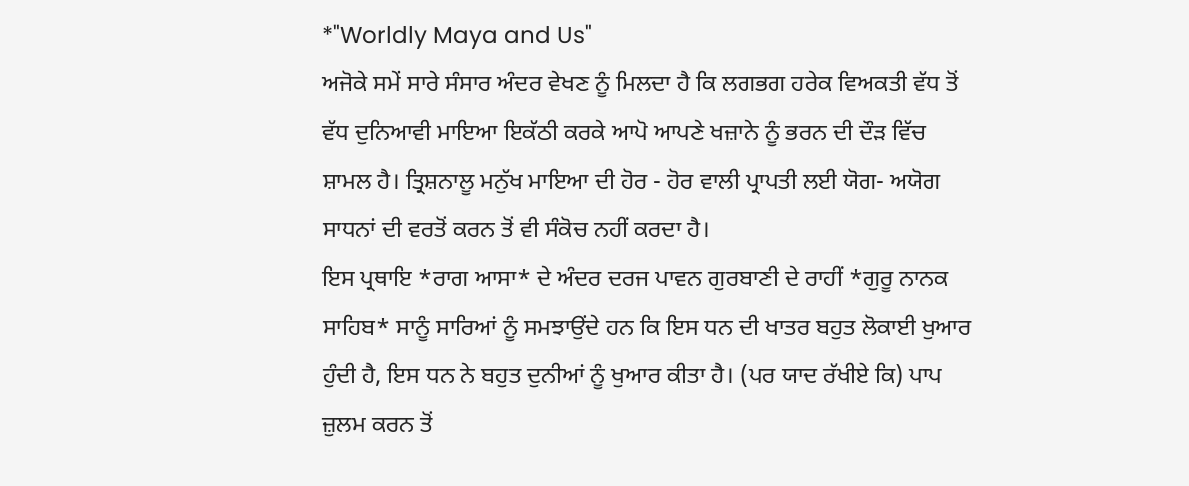*"Worldly Maya and Us"
ਅਜੋਕੇ ਸਮੇਂ ਸਾਰੇ ਸੰਸਾਰ ਅੰਦਰ ਵੇਖਣ ਨੂੰ ਮਿਲਦਾ ਹੈ ਕਿ ਲਗਭਗ ਹਰੇਕ ਵਿਅਕਤੀ ਵੱਧ ਤੋਂ ਵੱਧ ਦੁਨਿਆਵੀ ਮਾਇਆ ਇਕੱਠੀ ਕਰਕੇ ਆਪੋ ਆਪਣੇ ਖਜ਼ਾਨੇ ਨੂੰ ਭਰਨ ਦੀ ਦੌੜ ਵਿੱਚ ਸ਼ਾਮਲ ਹੈ। ਤ੍ਰਿਸ਼ਨਾਲੂ ਮਨੁੱਖ ਮਾਇਆ ਦੀ ਹੋਰ - ਹੋਰ ਵਾਲੀ ਪ੍ਰਾਪਤੀ ਲਈ ਯੋਗ- ਅਯੋਗ ਸਾਧਨਾਂ ਦੀ ਵਰਤੋਂ ਕਰਨ ਤੋਂ ਵੀ ਸੰਕੋਚ ਨਹੀਂ ਕਰਦਾ ਹੈ।
ਇਸ ਪ੍ਰਥਾਇ *ਰਾਗ ਆਸਾ* ਦੇ ਅੰਦਰ ਦਰਜ ਪਾਵਨ ਗੁਰਬਾਣੀ ਦੇ ਰਾਹੀਂ *ਗੁਰੂ ਨਾਨਕ ਸਾਹਿਬ* ਸਾਨੂੰ ਸਾਰਿਆਂ ਨੂੰ ਸਮਝਾਉਂਦੇ ਹਨ ਕਿ ਇਸ ਧਨ ਦੀ ਖਾਤਰ ਬਹੁਤ ਲੋਕਾਈ ਖੁਆਰ ਹੁੰਦੀ ਹੈ, ਇਸ ਧਨ ਨੇ ਬਹੁਤ ਦੁਨੀਆਂ ਨੂੰ ਖੁਆਰ ਕੀਤਾ ਹੈ। (ਪਰ ਯਾਦ ਰੱਖੀਏ ਕਿ) ਪਾਪ ਜ਼ੁਲਮ ਕਰਨ ਤੋਂ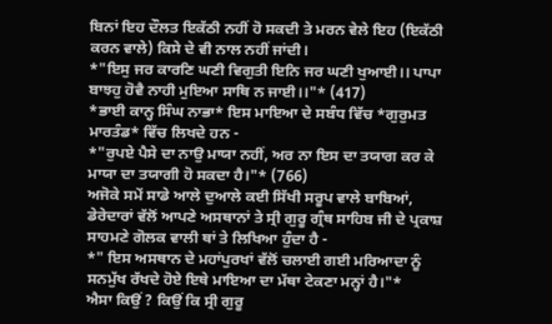ਬਿਨਾਂ ਇਹ ਦੌਲਤ ਇਕੱਠੀ ਨਹੀਂ ਹੋ ਸਕਦੀ ਤੇ ਮਰਨ ਵੇਲੇ ਇਹ (ਇਕੱਠੀ ਕਰਨ ਵਾਲੇ) ਕਿਸੇ ਦੇ ਵੀ ਨਾਲ ਨਹੀਂ ਜਾਂਦੀ।
*"ਇਸੁ ਜਰ ਕਾਰਣਿ ਘਣੀ ਵਿਗੁਤੀ ਇਨਿ ਜਰ ਘਣੀ ਖੁਆਈ।। ਪਾਪਾ ਬਾਝਹੁ ਹੋਵੈ ਨਾਹੀ ਮੁਇਆ ਸਾਥਿ ਨ ਜਾਈ।।"* (417)
*ਭਾਈ ਕਾਨ੍ਹ ਸਿੰਘ ਨਾਭਾ* ਇਸ ਮਾਇਆ ਦੇ ਸਬੰਧ ਵਿੱਚ *ਗੁਰੁਮਤ ਮਾਰਤੰਡ* ਵਿੱਚ ਲਿਖਦੇ ਹਨ -
*"ਰੁਪਏ ਪੈਸੇ ਦਾ ਨਾਉ ਮਾਯਾ ਨਹੀਂ, ਅਰ ਨਾ ਇਸ ਦਾ ਤਯਾਗ ਕਰ ਕੇ ਮਾਯਾ ਦਾ ਤਯਾਗੀ ਹੋ ਸਕਦਾ ਹੈ।"* (766)
ਅਜੋਕੇ ਸਮੇਂ ਸਾਡੇ ਆਲੇ ਦੁਆਲੇ ਕਈ ਸਿੱਖੀ ਸਰੂਪ ਵਾਲੇ ਬਾਬਿਆਂ, ਡੇਰੇਦਾਰਾਂ ਵੱਲੋਂ ਆਪਣੇ ਅਸਥਾਨਾਂ ਤੇ ਸ੍ਰੀ ਗੁਰੂ ਗ੍ਰੰਥ ਸਾਹਿਬ ਜੀ ਦੇ ਪ੍ਰਕਾਸ਼ ਸਾਹਮਣੇ ਗੋਲਕ ਵਾਲੀ ਥਾਂ ਤੇ ਲਿਖਿਆ ਹੁੰਦਾ ਹੈ -
*" ਇਸ ਅਸਥਾਨ ਦੇ ਮਹਾਂਪੁਰਖਾਂ ਵੱਲੋਂ ਚਲਾਈ ਗਈ ਮਰਿਆਦਾ ਨੂੰ ਸਨਮੁੱਖ ਰੱਖਦੇ ਹੋਏ ਇਥੇ ਮਾਇਆ ਦਾ ਮੱਥਾ ਟੇਕਣਾ ਮਨ੍ਹਾਂ ਹੈ।"*
ਐਸਾ ਕਿਉਂ ? ਕਿਉਂ ਕਿ ਸ੍ਰੀ ਗੁਰੂ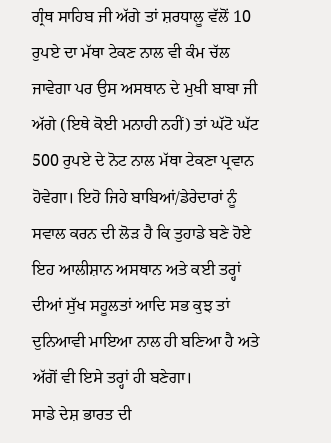ਗ੍ਰੰਥ ਸਾਹਿਬ ਜੀ ਅੱਗੇ ਤਾਂ ਸ਼ਰਧਾਲੂ ਵੱਲੋਂ 10 ਰੁਪਏ ਦਾ ਮੱਥਾ ਟੇਕਣ ਨਾਲ ਵੀ ਕੰਮ ਚੱਲ ਜਾਵੇਗਾ ਪਰ ਉਸ ਅਸਥਾਨ ਦੇ ਮੁਖੀ ਬਾਬਾ ਜੀ ਅੱਗੇ (ਇਥੇ ਕੋਈ ਮਨਾਹੀ ਨਹੀਂ) ਤਾਂ ਘੱਟੋ ਘੱਟ 500 ਰੁਪਏ ਦੇ ਨੋਟ ਨਾਲ ਮੱਥਾ ਟੇਕਣਾ ਪ੍ਰਵਾਨ ਹੋਵੇਗਾ। ਇਹੋ ਜਿਹੇ ਬਾਬਿਆਂ/ਡੇਰੇਦਾਰਾਂ ਨੂੰ ਸਵਾਲ ਕਰਨ ਦੀ ਲੋੜ ਹੈ ਕਿ ਤੁਹਾਡੇ ਬਣੇ ਹੋਏ ਇਹ ਆਲੀਸ਼ਾਨ ਅਸਥਾਨ ਅਤੇ ਕਈ ਤਰ੍ਹਾਂ ਦੀਆਂ ਸੁੱਖ ਸਹੂਲਤਾਂ ਆਦਿ ਸਭ ਕੁਝ ਤਾਂ ਦੁਨਿਆਵੀ ਮਾਇਆ ਨਾਲ ਹੀ ਬਣਿਆ ਹੈ ਅਤੇ ਅੱਗੋਂ ਵੀ ਇਸੇ ਤਰ੍ਹਾਂ ਹੀ ਬਣੇਗਾ।
ਸਾਡੇ ਦੇਸ਼ ਭਾਰਤ ਦੀ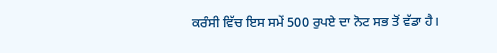ਕਰੰਸੀ ਵਿੱਚ ਇਸ ਸਮੇਂ 500 ਰੁਪਏ ਦਾ ਨੋਟ ਸਭ ਤੋਂ ਵੱਡਾ ਹੈ।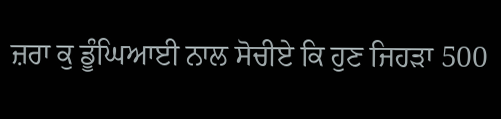ਜ਼ਰਾ ਕੁ ਡੂੰਘਿਆਈ ਨਾਲ ਸੋਚੀਏ ਕਿ ਹੁਣ ਜਿਹੜਾ 500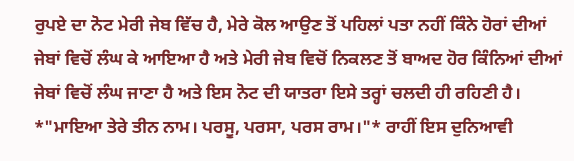ਰੁਪਏ ਦਾ ਨੋਟ ਮੇਰੀ ਜੇਬ ਵਿੱਚ ਹੈ, ਮੇਰੇ ਕੋਲ ਆਉਣ ਤੋਂ ਪਹਿਲਾਂ ਪਤਾ ਨਹੀਂ ਕਿੰਨੇ ਹੋਰਾਂ ਦੀਆਂ ਜੇਬਾਂ ਵਿਚੋਂ ਲੰਘ ਕੇ ਆਇਆ ਹੈ ਅਤੇ ਮੇਰੀ ਜੇਬ ਵਿਚੋਂ ਨਿਕਲਣ ਤੋਂ ਬਾਅਦ ਹੋਰ ਕਿੰਨਿਆਂ ਦੀਆਂ ਜੇਬਾਂ ਵਿਚੋਂ ਲੰਘ ਜਾਣਾ ਹੈ ਅਤੇ ਇਸ ਨੋਟ ਦੀ ਯਾਤਰਾ ਇਸੇ ਤਰ੍ਹਾਂ ਚਲਦੀ ਹੀ ਰਹਿਣੀ ਹੈ।
*"ਮਾਇਆ ਤੇਰੇ ਤੀਨ ਨਾਮ। ਪਰਸੂ, ਪਰਸਾ, ਪਰਸ ਰਾਮ।"* ਰਾਹੀਂ ਇਸ ਦੁਨਿਆਵੀ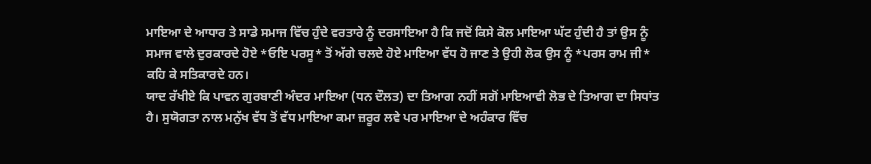ਮਾਇਆ ਦੇ ਆਧਾਰ ਤੇ ਸਾਡੇ ਸਮਾਜ ਵਿੱਚ ਹੁੰਦੇ ਵਰਤਾਰੇ ਨੂੰ ਦਰਸਾਇਆ ਹੈ ਕਿ ਜਦੋਂ ਕਿਸੇ ਕੋਲ ਮਾਇਆ ਘੱਟ ਹੁੰਦੀ ਹੈ ਤਾਂ ਉਸ ਨੂੰ ਸਮਾਜ ਵਾਲੇ ਦੁਰਕਾਰਦੇ ਹੋਏ *ਓਇ ਪਰਸੂ* ਤੋਂ ਅੱਗੇ ਚਲਦੇ ਹੋਏ ਮਾਇਆ ਵੱਧ ਹੋ ਜਾਣ ਤੇ ਉਹੀ ਲੋਕ ਉਸ ਨੂੰ *ਪਰਸ ਰਾਮ ਜੀ* ਕਹਿ ਕੇ ਸਤਿਕਾਰਦੇ ਹਨ।
ਯਾਦ ਰੱਖੀਏ ਕਿ ਪਾਵਨ ਗੁਰਬਾਣੀ ਅੰਦਰ ਮਾਇਆ (ਧਨ ਦੌਲਤ) ਦਾ ਤਿਆਗ ਨਹੀਂ ਸਗੋਂ ਮਾਇਆਵੀ ਲੋਭ ਦੇ ਤਿਆਗ ਦਾ ਸਿਧਾਂਤ ਹੈ। ਸੁਯੋਗਤਾ ਨਾਲ ਮਨੁੱਖ ਵੱਧ ਤੋਂ ਵੱਧ ਮਾਇਆ ਕਮਾ ਜ਼ਰੂਰ ਲਵੇ ਪਰ ਮਾਇਆ ਦੇ ਅਹੰਕਾਰ ਵਿੱਚ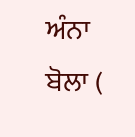ਅੰਨਾ ਬੋਲਾ (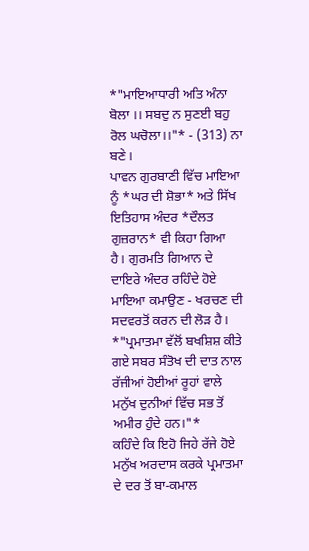*"ਮਾਇਆਧਾਰੀ ਅਤਿ ਅੰਨਾ ਬੋਲਾ ।। ਸਬਦੁ ਨ ਸੁਣਈ ਬਹੁ ਰੋਲ ਘਚੋਲਾ।।"* - (313) ਨਾ ਬਣੇ।
ਪਾਵਨ ਗੁਰਬਾਣੀ ਵਿੱਚ ਮਾਇਆ ਨੂੰ *ਘਰ ਦੀ ਸ਼ੋਭਾ* ਅਤੇ ਸਿੱਖ ਇਤਿਹਾਸ ਅੰਦਰ *ਦੌਲਤ ਗੁਜ਼ਰਾਨ* ਵੀ ਕਿਹਾ ਗਿਆ ਹੈ। ਗੁਰਮਤਿ ਗਿਆਨ ਦੇ ਦਾਇਰੇ ਅੰਦਰ ਰਹਿੰਦੇ ਹੋਏ ਮਾਇਆ ਕਮਾਉਣ - ਖਰਚਣ ਦੀ ਸਦਵਰਤੋਂ ਕਰਨ ਦੀ ਲੋੜ ਹੈ।
*"ਪ੍ਰਮਾਤਮਾ ਵੱਲੋਂ ਬਖਸ਼ਿਸ਼ ਕੀਤੇ ਗਏ ਸਬਰ ਸੰਤੋਖ ਦੀ ਦਾਤ ਨਾਲ ਰੱਜੀਆਂ ਹੋਈਆਂ ਰੂਹਾਂ ਵਾਲੇ ਮਨੁੱਖ ਦੁਨੀਆਂ ਵਿੱਚ ਸਭ ਤੋਂ ਅਮੀਰ ਹੁੰਦੇ ਹਨ।"*
ਕਹਿੰਦੇ ਕਿ ਇਹੋ ਜਿਹੇ ਰੱਜੇ ਹੋਏ ਮਨੁੱਖ ਅਰਦਾਸ ਕਰਕੇ ਪ੍ਰਮਾਤਮਾ ਦੇ ਦਰ ਤੋਂ ਬਾ-ਕਮਾਲ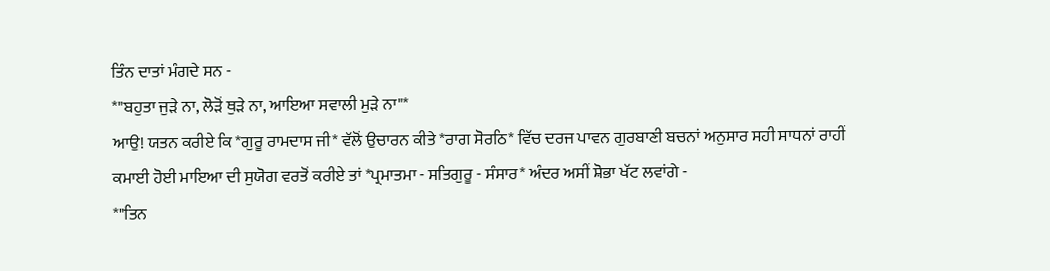ਤਿੰਨ ਦਾਤਾਂ ਮੰਗਦੇ ਸਨ -
*"ਬਹੁਤਾ ਜੁੜੇ ਨਾ, ਲੋੜੋਂ ਥੁੜੇ ਨਾ, ਆਇਆ ਸਵਾਲੀ ਮੁੜੇ ਨਾ"*
ਆਉ! ਯਤਨ ਕਰੀਏ ਕਿ *ਗੁਰੂ ਰਾਮਦਾਸ ਜੀ* ਵੱਲੋਂ ਉਚਾਰਨ ਕੀਤੇ *ਰਾਗ ਸੋਰਠਿ* ਵਿੱਚ ਦਰਜ ਪਾਵਨ ਗੁਰਬਾਣੀ ਬਚਨਾਂ ਅਨੁਸਾਰ ਸਹੀ ਸਾਧਨਾਂ ਰਾਹੀਂ ਕਮਾਈ ਹੋਈ ਮਾਇਆ ਦੀ ਸੁਯੋਗ ਵਰਤੋਂ ਕਰੀਏ ਤਾਂ *ਪ੍ਰਮਾਤਮਾ - ਸਤਿਗੁਰੂ - ਸੰਸਾਰ* ਅੰਦਰ ਅਸੀਂ ਸ਼ੋਭਾ ਖੱਟ ਲਵਾਂਗੇ -
*"ਤਿਨ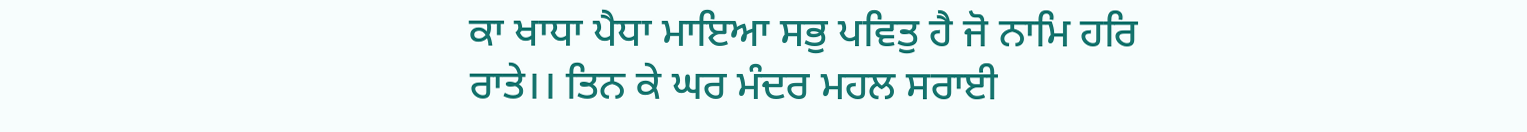ਕਾ ਖਾਧਾ ਪੈਧਾ ਮਾਇਆ ਸਭੁ ਪਵਿਤੁ ਹੈ ਜੋ ਨਾਮਿ ਹਰਿ ਰਾਤੇ।। ਤਿਨ ਕੇ ਘਰ ਮੰਦਰ ਮਹਲ ਸਰਾਈ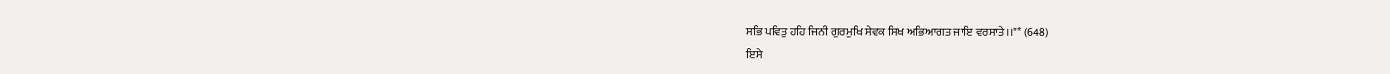ਸਭਿ ਪਵਿਤੁ ਹਹਿ ਜਿਨੀ ਗੁਰਮੁਖਿ ਸੇਵਕ ਸਿਖ ਅਭਿਆਗਤ ਜਾਇ ਵਰਸਾਤੇ।।"* (648)
ਇਸੇ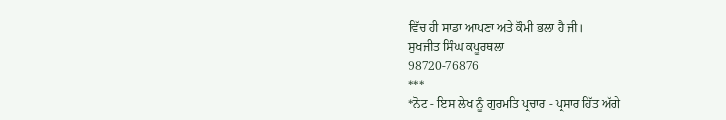ਵਿੱਚ ਹੀ ਸਾਡਾ ਆਪਣਾ ਅਤੇ ਕੌਮੀ ਭਲਾ ਹੈ ਜੀ।
ਸੁਖਜੀਤ ਸਿੰਘ ਕਪੂਰਥਲਾ
98720-76876
***
*ਨੋਟ - ਇਸ ਲੇਖ ਨੂੰ ਗੁਰਮਤਿ ਪ੍ਰਚਾਰ - ਪ੍ਰਸਾਰ ਹਿੱਤ ਅੱਗੇ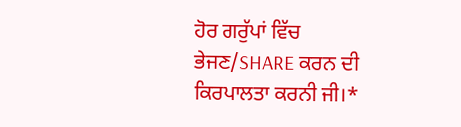ਹੋਰ ਗਰੁੱਪਾਂ ਵਿੱਚ ਭੇਜਣ/SHARE ਕਰਨ ਦੀ ਕਿਰਪਾਲਤਾ ਕਰਨੀ ਜੀ।*